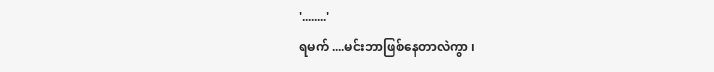'........'
ရမက် ....မင်းဘာဖြစ်နေတာလဲကွာ ၊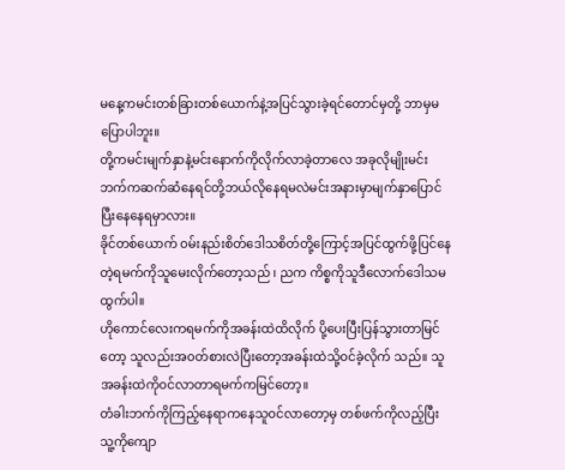မနေ့ကမင်းတစ်ခြားတစ်ယောက်နဲ့အပြင်သွားခဲ့ရင်တောင်မှတို့ ဘာမှမပြောပါဘူး။
တို့ကမင်းမျက်နှာနဲ့မင်းနောက်ကိုလိုက်လာခဲ့တာလေ အခုလိုမျိုးမင်းဘက်ကဆက်ဆံနေရင်တို့ဘယ်လိုနေရမလဲမင်းအနားမှာမျက်နှာပြောင်ပြီးနေနေရမှာလား။
ခိုင်တစ်ယောက် ၀မ်းနည်းစိတ်ဒေါသစိတ်တို့ကြောင့်အပြင်ထွက်ဖို့ပြင်နေတဲ့ရမက်ကိုသူမေးလိုက်တော့သည် ၊ ညက ကိစ္စကိုသူဒီလောက်ဒေါသမထွက်ပါ။
ဟိုကောင်လေးကရမက်ကိုအခန်းထဲထိလိုက် ပို့ပေးပြီးပြန်သွားတာမြင်တော့ သူလည်းအ၀တ်စားလဲပြီးတော့အခန်းထဲသို့၀င်ခဲ့လိုက် သည်။ သူအခန်းထဲကို၀င်လာတာရမက်ကမြင်တော့။
တံခါးဘက်ကိုကြည့်နေရာကနေသူ၀င်လာတော့မှ တစ်ဖက်ကိုလည့်ပြီး သူ့ကိုကျော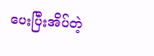ပေးပြီးအိပ်တဲ့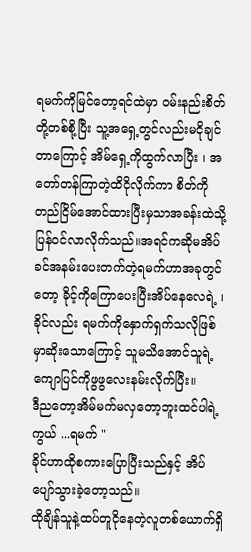ရမက်ကိုမြင်တော့ရင်ထဲမှာ ၀မ်းနည်းစိတ်တို့တစ်စို့ပြီး သူ့အရှေ့တွင်လည်းမငိုချင်တာကြောင့် အိမ်ရှေ့ကိုထွက်လာပြီး ၊ အတော်တန်ကြာတဲ့ထိငိုလိုက်ကာ စိတ်ကိုတည်ငြိမ်အောင်ထားပြီးမှသာအခန်းထဲသို့ပြန်၀င်လာလိုက်သည်။အရင်ကဆိုမအိပ်ခင်အနမ်းပေးတက်တဲ့ရမက်ဟာအခုတွင်တော့ ခိုင့်ကိုကြောပေးပြီးအိပ်နေလေရဲ့ ၊
ခိုင်လည်း ရမက်ကိုနှောက်ရှက်သလိုဖြစ်မှာဆိုးသောကြောင့် သူမသိအောင်သူရဲ့ကျောပြင်ကိုဖွဖွလေးနမ်းလိုက်ပြီး။
ဒီညတော့အိမ်မက်မလှတော့ဘူးထင်ပါရဲ့ကွယ် ...ရမက် "
ခိုင်ဟာထိုစကားပြောပြီးသည်နှင့် အိပ်ပျော်သွားခဲ့တော့သည်။
ထိုချိန်သူနဲ့ထပ်တူငိုနေတဲ့လူတစ်ယောက်ရှိ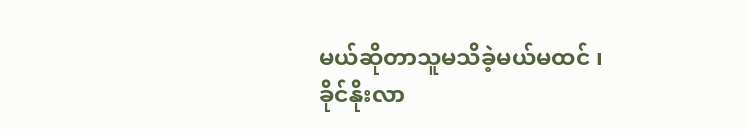မယ်ဆိုတာသူမသိခဲ့မယ်မထင် ၊
ခိုင်နိုးလာ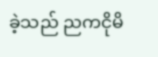ခဲ့သည် ညကငိုမိ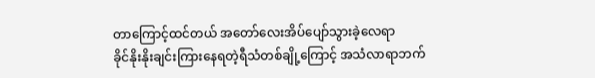တာကြောင့်ထင်တယ် အတော်လေးအိပ်ပျော်သွားခဲ့လေရာ
ခိုင်နိုးနိုးချင်းကြားနေရတဲ့ရီသံတစ်ချို့ကြောင့် အသံလာရာဘက်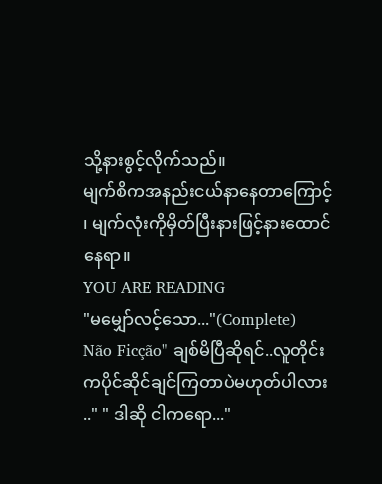သို့နားစွင့်လိုက်သည်။
မျက်စိကအနည်းငယ်နာနေတာကြောင့် ၊ မျက်လုံးကိုမှိတ်ပြီးနားဖြင့်နားထောင်နေရာ။
YOU ARE READING
"မမျှော်လင့်သော..."(Complete)
Não Ficção" ချစ်မိပြီဆိုရင်..လူတိုင်းကပိုင်ဆိုင်ချင်ကြတာပဲမဟုတ်ပါလား .." " ဒါဆို ငါကရော..."